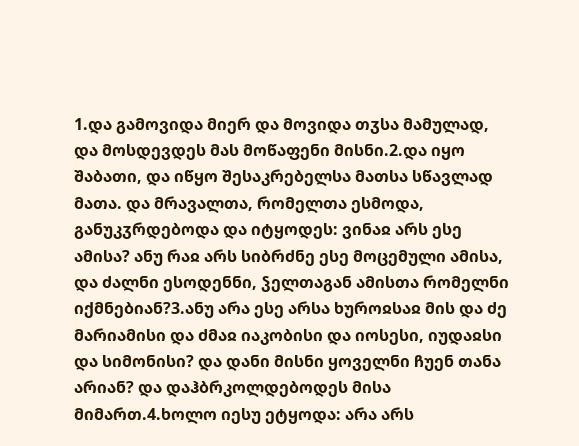1.და გამოვიდა მიერ და მოვიდა თჳსა მამულად, და მოსდევდეს მას მოწაფენი მისნი.2.და იყო შაბათი, და იწყო შესაკრებელსა მათსა სწავლად მათა. და მრავალთა, რომელთა ესმოდა, განუკჳრდებოდა და იტყოდეს: ვინაჲ არს ესე ამისა? ანუ რაჲ არს სიბრძნე ესე მოცემული ამისა, და ძალნი ესოდენნი, ჴელთაგან ამისთა რომელნი იქმნებიან?3.ანუ არა ესე არსა ხუროჲსაჲ მის და ძე მარიამისი და ძმაჲ იაკობისი და იოსესი, იუდაჲსი და სიმონისი? და დანი მისნი ყოველნი ჩუენ თანა არიან? და დაჰბრკოლდებოდეს მისა მიმართ.4.ხოლო იესუ ეტყოდა: არა არს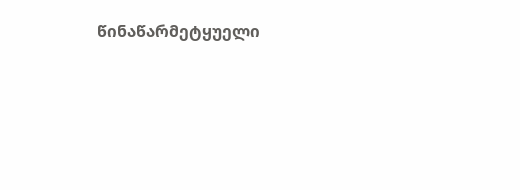წინაწარმეტყუელი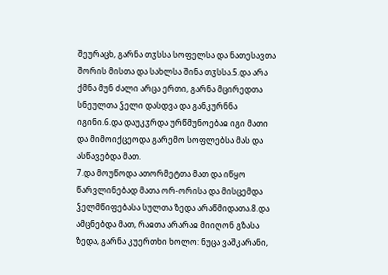შეურაცხ, გარნა თჳსსა სოფელსა და ნათესავთა შორის მისთა და სახლსა შინა თჳსსა.5.და არა ქმნა მუნ ძალი არცა ერთი, გარნა მცირედთა სნეულთა ჴელი დასდვა და განკურნნა იგინი.6.და დაუკჳრდა ურწმუნოებაჲ იგი მათი და მიმოიქცეოდა გარემო სოფლებსა მას და ასწავებდა მათ.
7.და მოუწოდა ათორმეტთა მათ და იწყო წარვლინებად მათა ორ-ორისა და მისცემდა ჴელმწიფებასა სულთა ზედა არაწმიდათა.8.და ამცნებდა მათ, რაჲთა არარაჲ მიიღონ გზასა ზედა, გარნა კუერთხი ხოლო: ნუცა ვაშკარანი,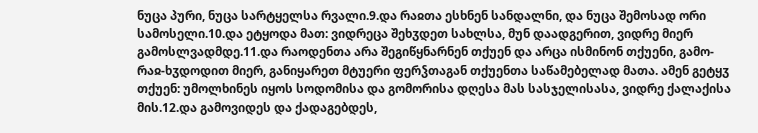ნუცა პური, ნუცა სარტყელსა რვალი.9.და რაჲთა ესხნენ სანდალნი, და ნუცა შემოსად ორი სამოსელი.10.და ეტყოდა მათ: ვიდრეცა შეხჳდეთ სახლსა, მუნ დაადგერით, ვიდრე მიერ გამოსლვადმდე.11.და რაოდენთა არა შეგიწყნარნენ თქუენ და არცა ისმინონ თქუენი, გამო-რაჲ-ხჳდოდით მიერ, განიყარეთ მტუერი ფერჴთაგან თქუენთა საწამებელად მათა. ამენ გეტყჳ თქუენ: უმოლხინეს იყოს სოდომისა და გომორისა დღესა მას სასჯელისასა, ვიდრე ქალაქისა მის.12.და გამოვიდეს და ქადაგებდეს,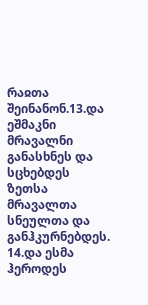რაჲთა შეინანონ.13.და ეშმაკნი მრავალნი განასხნეს და სცხებდეს ზეთსა მრავალთა სნეულთა და განჰკურნებდეს.
14.და ესმა ჰეროდეს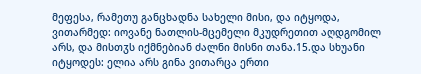მეფესა, რამეთუ განცხადნა სახელი მისი, და იტყოდა, ვითარმედ: იოვანე ნათლის-მცემელი მკუდრეთით აღდგომილ არს, და მისთჳს იქმნებიან ძალნი მისნი თანა.15.და სხუანი იტყოდეს: ელია არს გინა ვითარცა ერთი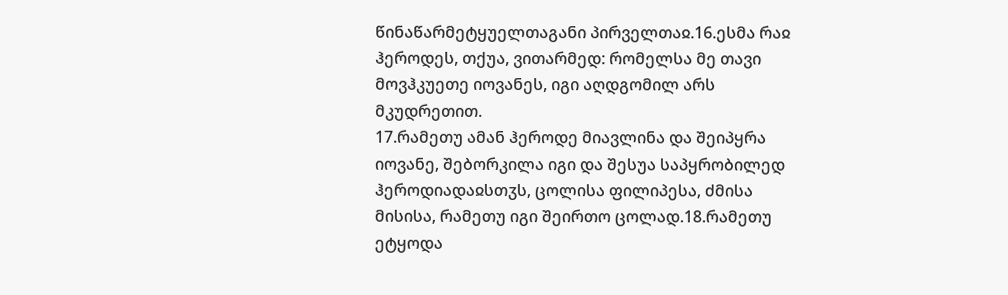წინაწარმეტყუელთაგანი პირველთაჲ.16.ესმა რაჲ ჰეროდეს, თქუა, ვითარმედ: რომელსა მე თავი მოვჰკუეთე იოვანეს, იგი აღდგომილ არს მკუდრეთით.
17.რამეთუ ამან ჰეროდე მიავლინა და შეიპყრა იოვანე, შებორკილა იგი და შესუა საპყრობილედ ჰეროდიადაჲსთჳს, ცოლისა ფილიპესა, ძმისა მისისა, რამეთუ იგი შეირთო ცოლად.18.რამეთუ ეტყოდა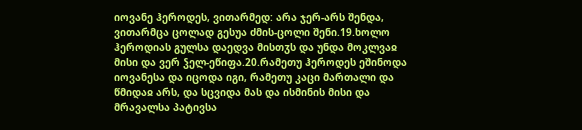იოვანე ჰეროდეს, ვითარმედ: არა ჯერ-არს შენდა, ვითარმცა ცოლად გესუა ძმის-ცოლი შენი.19.ხოლო ჰეროდიას გულსა დაედვა მისთჳს და უნდა მოკლვაჲ მისი და ვერ ჴელ-ეწიფა.20.რამეთუ ჰეროდეს ეშინოდა იოვანესა და იცოდა იგი, რამეთუ კაცი მართალი და წმიდაჲ არს, და სცვიდა მას და ისმინის მისი და მრავალსა პატივსა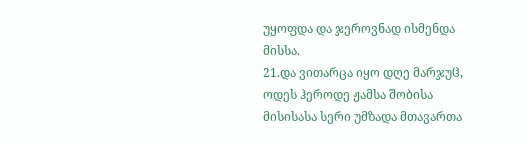უყოფდა და ჯეროვნად ისმენდა მისსა.
21.და ვითარცა იყო დღე მარჯუჱ, ოდეს ჰეროდე ჟამსა შობისა მისისასა სერი უმზადა მთავართა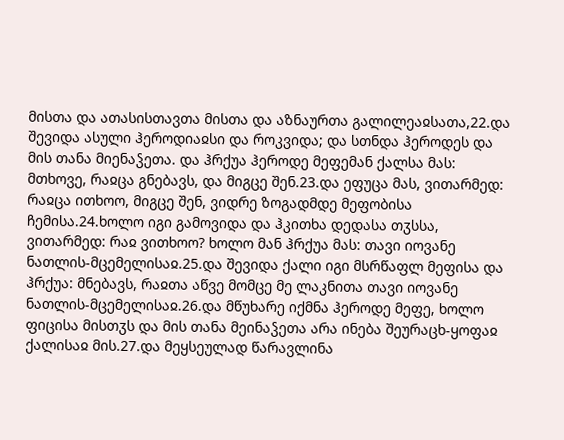მისთა და ათასისთავთა მისთა და აზნაურთა გალილეაჲსათა,22.და შევიდა ასული ჰეროდიაჲსი და როკვიდა; და სთნდა ჰეროდეს და მის თანა მიენაჴეთა. და ჰრქუა ჰეროდე მეფემან ქალსა მას: მთხოვე, რაჲცა გნებავს, და მიგცე შენ.23.და ეფუცა მას, ვითარმედ: რაჲცა ითხოო, მიგცე შენ, ვიდრე ზოგადმდე მეფობისა ჩემისა.24.ხოლო იგი გამოვიდა და ჰკითხა დედასა თჳსსა, ვითარმედ: რაჲ ვითხოო? ხოლო მან ჰრქუა მას: თავი იოვანე ნათლის-მცემელისაჲ.25.და შევიდა ქალი იგი მსრწაფლ მეფისა და ჰრქუა: მნებავს, რაჲთა აწვე მომცე მე ლაკნითა თავი იოვანე ნათლის-მცემელისაჲ.26.და მწუხარე იქმნა ჰეროდე მეფე, ხოლო ფიცისა მისთჳს და მის თანა მეინაჴეთა არა ინება შეურაცხ-ყოფაჲ ქალისაჲ მის.27.და მეყსეულად წარავლინა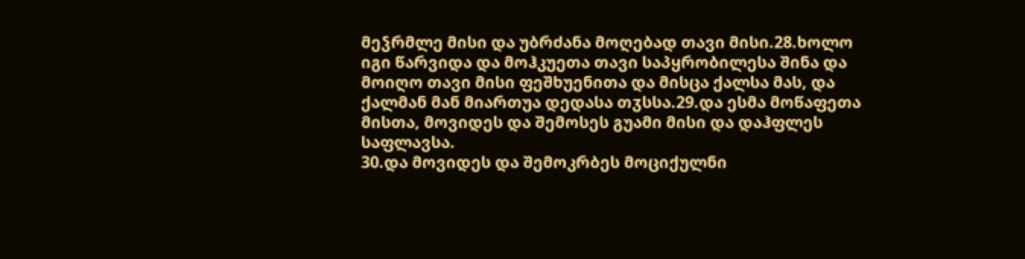მეჴრმლე მისი და უბრძანა მოღებად თავი მისი.28.ხოლო იგი წარვიდა და მოჰკუეთა თავი საპყრობილესა შინა და მოიღო თავი მისი ფეშხუენითა და მისცა ქალსა მას, და ქალმან მან მიართუა დედასა თჳსსა.29.და ესმა მოწაფეთა მისთა, მოვიდეს და შემოსეს გუამი მისი და დაჰფლეს საფლავსა.
30.და მოვიდეს და შემოკრბეს მოციქულნი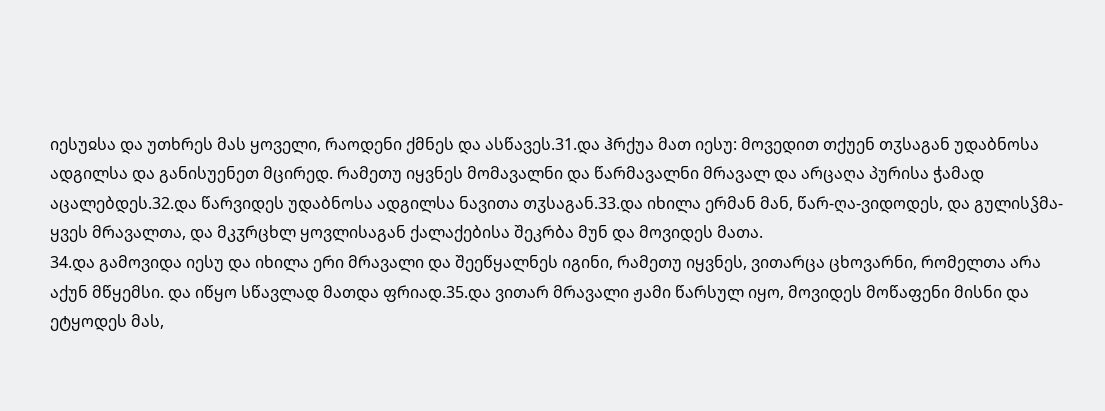იესუჲსა და უთხრეს მას ყოველი, რაოდენი ქმნეს და ასწავეს.31.და ჰრქუა მათ იესუ: მოვედით თქუენ თჳსაგან უდაბნოსა ადგილსა და განისუენეთ მცირედ. რამეთუ იყვნეს მომავალნი და წარმავალნი მრავალ და არცაღა პურისა ჭამად აცალებდეს.32.და წარვიდეს უდაბნოსა ადგილსა ნავითა თჳსაგან.33.და იხილა ერმან მან, წარ-ღა-ვიდოდეს, და გულისჴმა-ყვეს მრავალთა, და მკჳრცხლ ყოვლისაგან ქალაქებისა შეკრბა მუნ და მოვიდეს მათა.
34.და გამოვიდა იესუ და იხილა ერი მრავალი და შეეწყალნეს იგინი, რამეთუ იყვნეს, ვითარცა ცხოვარნი, რომელთა არა აქუნ მწყემსი. და იწყო სწავლად მათდა ფრიად.35.და ვითარ მრავალი ჟამი წარსულ იყო, მოვიდეს მოწაფენი მისნი და ეტყოდეს მას,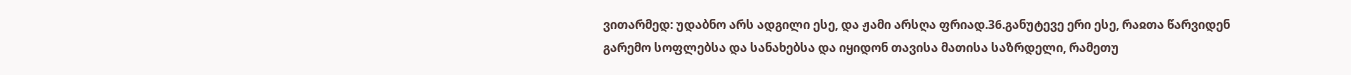ვითარმედ: უდაბნო არს ადგილი ესე, და ჟამი არსღა ფრიად.36.განუტევე ერი ესე, რაჲთა წარვიდენ გარემო სოფლებსა და სანახებსა და იყიდონ თავისა მათისა საზრდელი, რამეთუ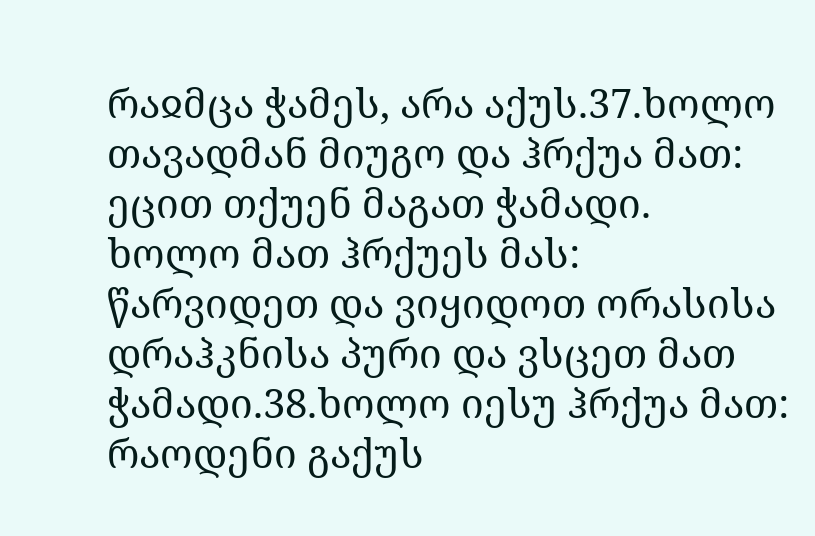რაჲმცა ჭამეს, არა აქუს.37.ხოლო თავადმან მიუგო და ჰრქუა მათ: ეცით თქუენ მაგათ ჭამადი. ხოლო მათ ჰრქუეს მას: წარვიდეთ და ვიყიდოთ ორასისა დრაჰკნისა პური და ვსცეთ მათ ჭამადი.38.ხოლო იესუ ჰრქუა მათ: რაოდენი გაქუს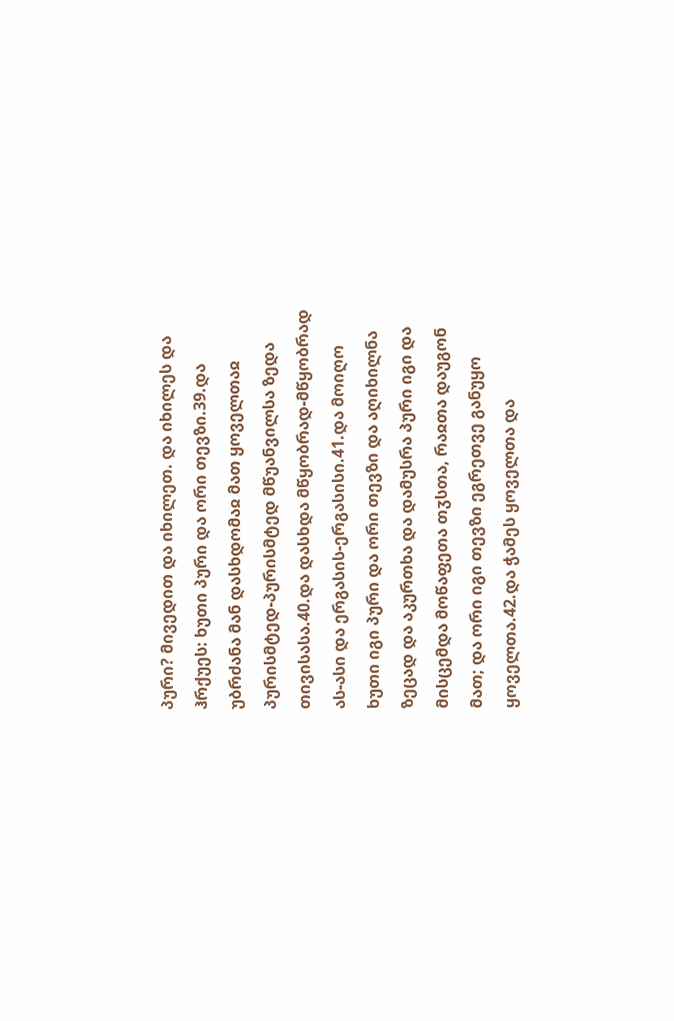პური? მივედით და იხილეთ. და იხილეს და ჰრქუეს: ხუთი პური და ორი თევზი.39.და უბრძანა მან დასხდომაჲ მათ ყოველთაჲ პურისმტედ-პურისმტედ მწუანვილსა ზედა თივისასა.40.და დასხდა მწყობრად-მწყობრად ას-ასი და ერგასის-ერგასისი.41.და მოიღო ხუთი იგი პური და ორი თევზი და აღიხილნა ზეცად და აკურთხა და დამუსრა პური იგი და მისცემდა მოწაფეთა თჳსთა, რაჲთა დაუგონ მათ; და ორი იგი თევზი ეგრეთვე განუყო ყოველთა.42.და ჭამეს ყოველთა და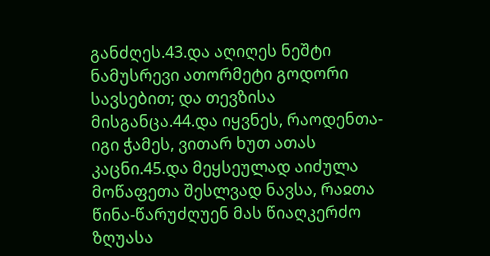განძღეს.43.და აღიღეს ნეშტი ნამუსრევი ათორმეტი გოდორი სავსებით; და თევზისა მისგანცა.44.და იყვნეს, რაოდენთა-იგი ჭამეს, ვითარ ხუთ ათას კაცნი.45.და მეყსეულად აიძულა მოწაფეთა შესლვად ნავსა, რაჲთა წინა-წარუძღუენ მას წიაღკერძო ზღუასა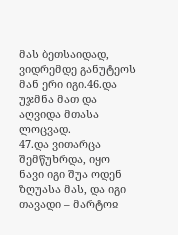მას ბეთსაიდად, ვიდრემდე განუტეოს მან ერი იგი.46.და უჯმნა მათ და აღვიდა მთასა ლოცვად.
47.და ვითარცა შემწუხრდა, იყო ნავი იგი შუა ოდენ ზღუასა მას, და იგი თავადი – მარტოჲ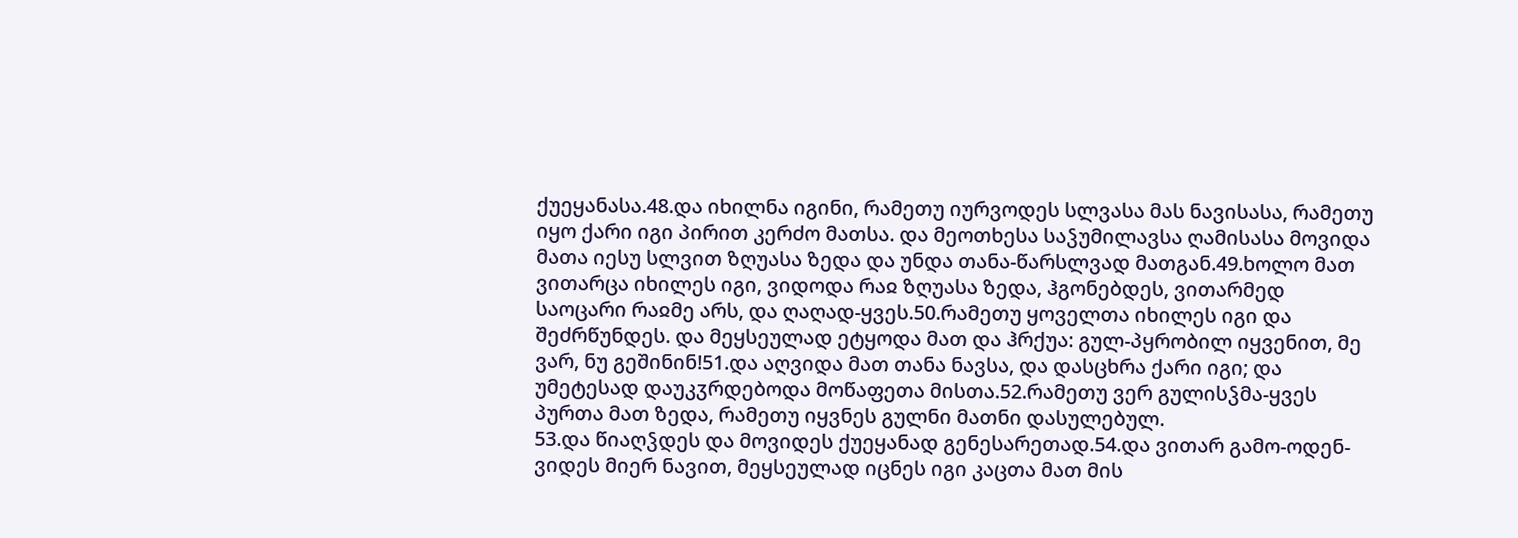ქუეყანასა.48.და იხილნა იგინი, რამეთუ იურვოდეს სლვასა მას ნავისასა, რამეთუ იყო ქარი იგი პირით კერძო მათსა. და მეოთხესა საჴუმილავსა ღამისასა მოვიდა მათა იესუ სლვით ზღუასა ზედა და უნდა თანა-წარსლვად მათგან.49.ხოლო მათ ვითარცა იხილეს იგი, ვიდოდა რაჲ ზღუასა ზედა, ჰგონებდეს, ვითარმედ საოცარი რაჲმე არს, და ღაღად-ყვეს.50.რამეთუ ყოველთა იხილეს იგი და შეძრწუნდეს. და მეყსეულად ეტყოდა მათ და ჰრქუა: გულ-პყრობილ იყვენით, მე ვარ, ნუ გეშინინ!51.და აღვიდა მათ თანა ნავსა, და დასცხრა ქარი იგი; და უმეტესად დაუკჳრდებოდა მოწაფეთა მისთა.52.რამეთუ ვერ გულისჴმა-ყვეს პურთა მათ ზედა, რამეთუ იყვნეს გულნი მათნი დასულებულ.
53.და წიაღჴდეს და მოვიდეს ქუეყანად გენესარეთად.54.და ვითარ გამო-ოდენ-ვიდეს მიერ ნავით, მეყსეულად იცნეს იგი კაცთა მათ მის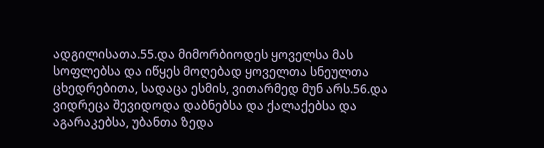ადგილისათა.55.და მიმორბიოდეს ყოველსა მას სოფლებსა და იწყეს მოღებად ყოველთა სნეულთა ცხედრებითა, სადაცა ესმის, ვითარმედ მუნ არს.56.და ვიდრეცა შევიდოდა დაბნებსა და ქალაქებსა და აგარაკებსა, უბანთა ზედა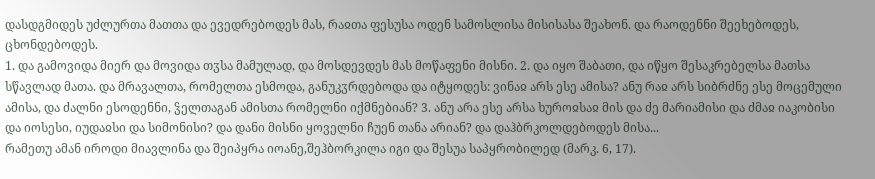დასდგმიდეს უძლურთა მათთა და ევედრებოდეს მას, რაჲთა ფესუსა ოდენ სამოსლისა მისისასა შეახონ. და რაოდენნი შეეხებოდეს, ცხონდებოდეს.
1. და გამოვიდა მიერ და მოვიდა თჳსა მამულად, და მოსდევდეს მას მოწაფენი მისნი. 2. და იყო შაბათი, და იწყო შესაკრებელსა მათსა სწავლად მათა. და მრავალთა, რომელთა ესმოდა, განუკჳრდებოდა და იტყოდეს: ვინაჲ არს ესე ამისა? ანუ რაჲ არს სიბრძნე ესე მოცემული ამისა, და ძალნი ესოდენნი, ჴელთაგან ამისთა რომელნი იქმნებიან? 3. ანუ არა ესე არსა ხუროჲსაჲ მის და ძე მარიამისი და ძმაჲ იაკობისი და იოსესი, იუდაჲსი და სიმონისი? და დანი მისნი ყოველნი ჩუენ თანა არიან? და დაჰბრკოლდებოდეს მისა...
რამეთუ ამან იროდი მიავლინა და შეიპყრა იოანე,შეჰბორკილა იგი და შესუა საპყრობილედ (მარკ. 6, 17).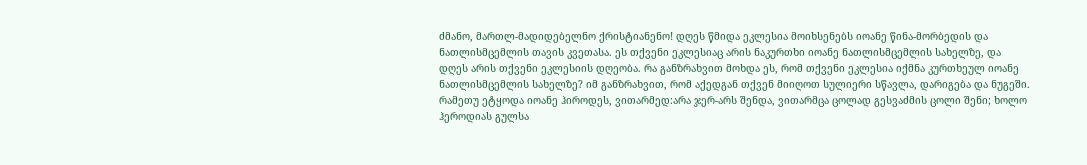ძმანო, მართლ-მადიდებელნო ქრისტიანენო! დღეს წმიდა ეკლესია მოიხსენებს იოანე წინა-მორბედის და ნათლისმცემლის თავის კვეთასა. ეს თქვენი ეკლესიაც არის ნაკურთხი იოანე ნათლისმცემლის სახელზე, და დღეს არის თქვენი ეკლესიის დღეობა. რა განზრახვით მოხდა ეს, რომ თქვენი ეკლესია იქმნა კურთხეულ იოანე ნათლისმცემლის სახელზე? იმ განზრახვით, რომ აქედგან თქვენ მიიღოთ სულიერი სწავლა, დარიგება და ნუგეში.
რამეთუ ეტყოდა იოანე ჰიროდეს, ვითარმედ:არა ჯერ-არს შენდა, ვითარმცა ცოლად გესვაძმის ცოლი შენი; ხოლო ჰეროდიას გულსა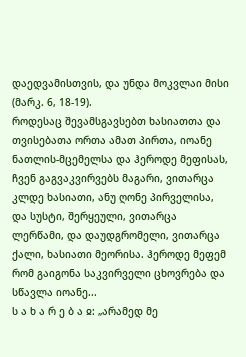დაედვამისთვის, და უნდა მოკვლაი მისი (მარკ. 6, 18-19).
როდესაც შევამსგავსებთ ხასიათთა და თვისებათა ორთა ამათ პირთა, იოანე ნათლის-მცემელსა და ჰეროდე მეფისას, ჩვენ გაგვაკვირვებს მაგარი, ვითარცა კლდე ხასიათი, ანუ ღონე პირველისა, და სუსტი, შერყეული, ვითარცა ლერწამი, და დაუდგრომელი, ვითარცა ქალი, ხასიათი მეორისა. ჰეროდე მეფემ რომ გაიგონა საკვირველი ცხოვრება და სწავლა იოანე...
ს ა ხ ა რ ე ბ ა ჲ: „არამედ მე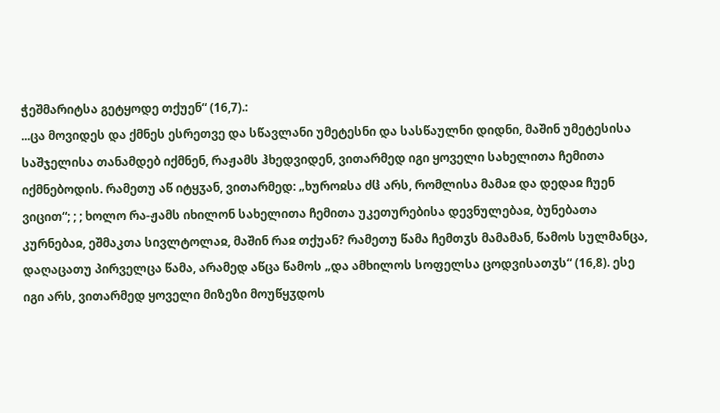ჭეშმარიტსა გეტყოდე თქუენ“ (16,7).:
...ცა მოვიდეს და ქმნეს ესრეთვე და სწავლანი უმეტესნი და სასწაულნი დიდნი, მაშინ უმეტესისა საშჯელისა თანამდებ იქმნენ, რაჟამს ჰხედვიდენ, ვითარმედ იგი ყოველი სახელითა ჩემითა იქმნებოდის. რამეთუ აწ იტყჳან, ვითარმედ: „ხუროჲსა ძჱ არს, რომლისა მამაჲ და დედაჲ ჩუენ ვიცით“; ; ; ხოლო რა-ჟამს იხილონ სახელითა ჩემითა უკეთურებისა დევნულებაჲ, ბუნებათა კურნებაჲ, ეშმაკთა სივლტოლაჲ, მაშინ რაჲ თქუან? რამეთუ წამა ჩემთჳს მამამან, წამოს სულმანცა, დაღაცათუ პირველცა წამა, არამედ აწცა წამოს „და ამხილოს სოფელსა ცოდვისათჳს“ (16,8). ესე იგი არს, ვითარმედ ყოველი მიზეზი მოუწყჳდოს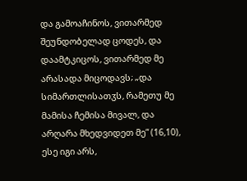და გამოაჩინოს, ვითარმედ შეუნდობელად ცოდეს, და დაამტკიცოს, ვითარმედ მე არასადა მიცოდავს; „და სიმართლისათჳს, რამეთუ მე მამისა ჩემისა მივალ, და არღარა მხედვიდეთ მე“ (16,10), ესე იგი არს,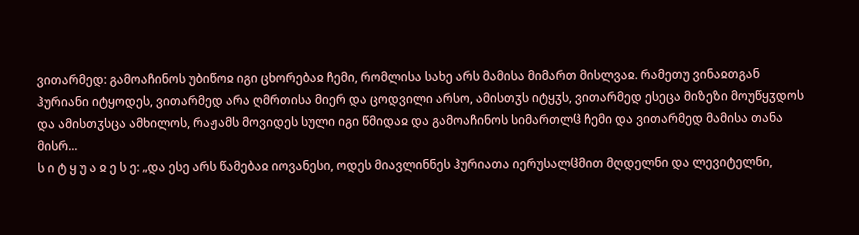ვითარმედ: გამოაჩინოს უბიწოჲ იგი ცხორებაჲ ჩემი, რომლისა სახე არს მამისა მიმართ მისლვაჲ. რამეთუ ვინაჲთგან ჰურიანი იტყოდეს, ვითარმედ არა ღმრთისა მიერ და ცოდვილი არსო, ამისთჳს იტყჳს, ვითარმედ ესეცა მიზეზი მოუწყჳდოს და ამისთჳსცა ამხილოს, რაჟამს მოვიდეს სული იგი წმიდაჲ და გამოაჩინოს სიმართლჱ ჩემი და ვითარმედ მამისა თანა მისრ...
ს ი ტ ყ უ ა ჲ ე ს ე: „და ესე არს წამებაჲ იოვანესი, ოდეს მიავლინნეს ჰურიათა იერუსალჱმით მღდელნი და ლევიტელნი,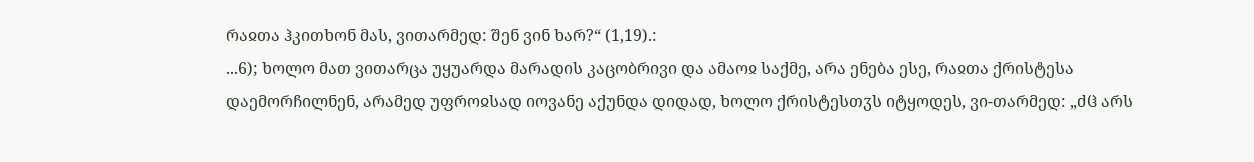რაჲთა ჰკითხონ მას, ვითარმედ: შენ ვინ ხარ?“ (1,19).:
...6); ხოლო მათ ვითარცა უყუარდა მარადის კაცობრივი და ამაოჲ საქმე, არა ენება ესე, რაჲთა ქრისტესა დაემორჩილნენ, არამედ უფროჲსად იოვანე აქუნდა დიდად, ხოლო ქრისტესთჳს იტყოდეს, ვი-თარმედ: „ძჱ არს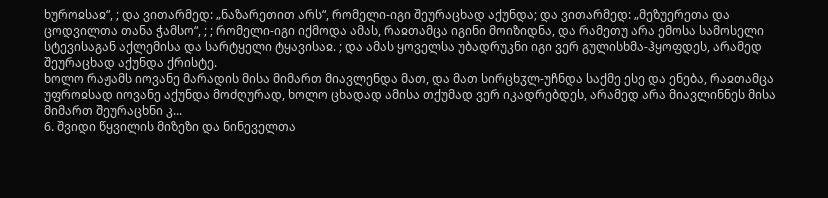ხუროჲსაჲ“, ; და ვითარმედ: „ნაზარეთით არს“, რომელი-იგი შეურაცხად აქუნდა; და ვითარმედ: „მეზუერეთა და ცოდვილთა თანა ჭამსო“, ; ; რომელი-იგი იქმოდა ამას, რაჲთამცა იგინი მოიზიდნა, და რამეთუ არა ემოსა სამოსელი სტევისაგან აქლემისა და სარტყელი ტყავისაჲ. ; და ამას ყოველსა უბადრუკნი იგი ვერ გულისხმა-ჰყოფდეს, არამედ შეურაცხად აქუნდა ქრისტე.
ხოლო რაჟამს იოვანე მარადის მისა მიმართ მიავლენდა მათ, და მათ სირცხჳლ-უჩნდა საქმე ესე და ენება, რაჲთამცა უფროჲსად იოვანე აქუნდა მოძღურად, ხოლო ცხადად ამისა თქუმად ვერ იკადრებდეს, არამედ არა მიავლინნეს მისა მიმართ შეურაცხნი კ...
6. შვიდი წყვილის მიზეზი და ნინეველთა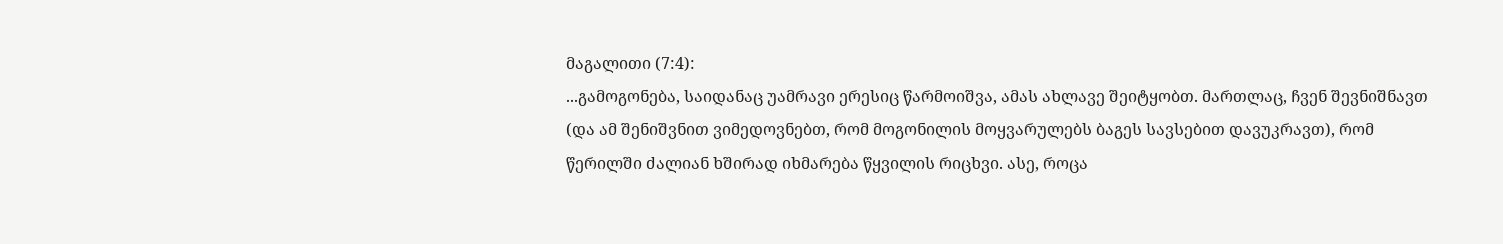მაგალითი (7:4):
...გამოგონება, საიდანაც უამრავი ერესიც წარმოიშვა, ამას ახლავე შეიტყობთ. მართლაც, ჩვენ შევნიშნავთ (და ამ შენიშვნით ვიმედოვნებთ, რომ მოგონილის მოყვარულებს ბაგეს სავსებით დავუკრავთ), რომ წერილში ძალიან ხშირად იხმარება წყვილის რიცხვი. ასე, როცა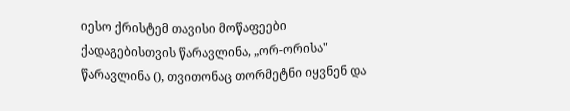იესო ქრისტემ თავისი მოწაფეები ქადაგებისთვის წარავლინა, „ორ-ორისა" წარავლინა (), თვითონაც თორმეტნი იყვნენ და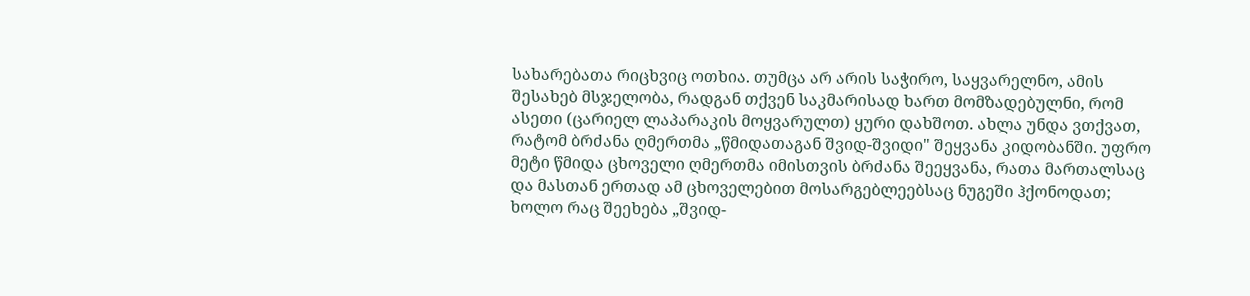სახარებათა რიცხვიც ოთხია. თუმცა არ არის საჭირო, საყვარელნო, ამის შესახებ მსჯელობა, რადგან თქვენ საკმარისად ხართ მომზადებულნი, რომ ასეთი (ცარიელ ლაპარაკის მოყვარულთ) ყური დახშოთ. ახლა უნდა ვთქვათ, რატომ ბრძანა ღმერთმა „წმიდათაგან შვიდ-შვიდი" შეყვანა კიდობანში. უფრო მეტი წმიდა ცხოველი ღმერთმა იმისთვის ბრძანა შეეყვანა, რათა მართალსაც და მასთან ერთად ამ ცხოველებით მოსარგებლეებსაც ნუგეში ჰქონოდათ; ხოლო რაც შეეხება „შვიდ-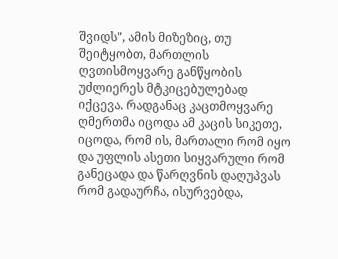შვიდს", ამის მიზეზიც, თუ შეიტყობთ, მართლის ღვთისმოყვარე განწყობის უძლიერეს მტკიცებულებად იქცევა. რადგანაც კაცთმოყვარე ღმერთმა იცოდა ამ კაცის სიკეთე, იცოდა, რომ ის, მართალი რომ იყო და უფლის ასეთი სიყვარული რომ განეცადა და წარღვნის დაღუპვას რომ გადაურჩა, ისურვებდა,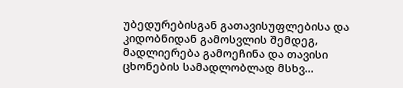უბედურებისგან გათავისუფლებისა და კიდობნიდან გამოსვლის შემდეგ, მადლიერება გამოეჩინა და თავისი ცხონების სამადლობლად მსხვ...